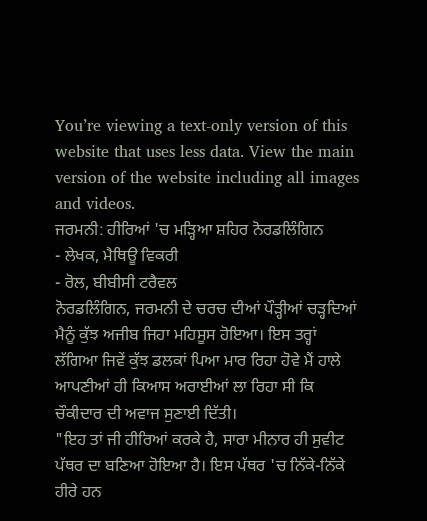You’re viewing a text-only version of this website that uses less data. View the main version of the website including all images and videos.
ਜਰਮਨੀ: ਹੀਰਿਆਂ 'ਚ ਮੜ੍ਹਿਆ ਸ਼ਹਿਰ ਨੋਰਡਲਿੰਗਿਨ
- ਲੇਖਕ, ਮੈਥਿਊ ਵਿਕਰੀ
- ਰੋਲ, ਬੀਬੀਸੀ ਟਰੈਵਲ
ਨੋਰਡਲਿੰਗਿਨ, ਜਰਮਨੀ ਦੇ ਚਰਚ ਦੀਆਂ ਪੌੜ੍ਹੀਆਂ ਚੜ੍ਹਦਿਆਂ ਮੈਨੂੰ ਕੁੱਝ ਅਜੀਬ ਜਿਹਾ ਮਹਿਸੂਸ ਹੋਇਆ। ਇਸ ਤਰ੍ਹਾਂ ਲੱਗਿਆ ਜਿਵੇਂ ਕੁੱਝ ਡਲਕਾਂ ਪਿਆ ਮਾਰ ਰਿਹਾ ਹੋਵੇ ਮੈਂ ਹਾਲੇ ਆਪਣੀਆਂ ਹੀ ਕਿਆਸ ਅਰਾਈਆਂ ਲਾ ਰਿਹਾ ਸੀ ਕਿ ਚੌਕੀਦਾਰ ਦੀ ਅਵਾਜ ਸੁਣਾਈ ਦਿੱਤੀ।
"ਇਹ ਤਾਂ ਜੀ ਹੀਰਿਆਂ ਕਰਕੇ ਹੈ, ਸਾਰਾ ਮੀਨਾਰ ਹੀ ਸੁਵੀਟ ਪੱਥਰ ਦਾ ਬਣਿਆ ਹੋਇਆ ਹੈ। ਇਸ ਪੱਥਰ 'ਚ ਨਿੱਕੇ-ਨਿੱਕੇ ਹੀਰੇ ਹਨ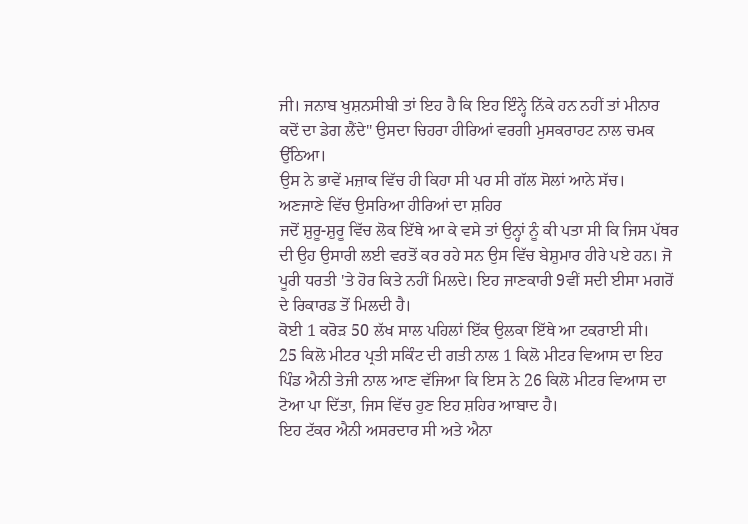ਜੀ। ਜਨਾਬ ਖੁਸ਼ਨਸੀਬੀ ਤਾਂ ਇਹ ਹੈ ਕਿ ਇਹ ਇੰਨ੍ਹੇ ਨਿੱਕੇ ਹਨ ਨਹੀਂ ਤਾਂ ਮੀਨਾਰ ਕਦੋਂ ਦਾ ਡੇਗ ਲੈਂਦੇ" ਉਸਦਾ ਚਿਹਰਾ ਹੀਰਿਆਂ ਵਰਗੀ ਮੁਸਕਰਾਹਟ ਨਾਲ ਚਮਕ ਉੱਠਿਆ।
ਉਸ ਨੇ ਭਾਵੇਂ ਮਜ਼ਾਕ ਵਿੱਚ ਹੀ ਕਿਹਾ ਸੀ ਪਰ ਸੀ ਗੱਲ ਸੋਲਾਂ ਆਨੇ ਸੱਚ।
ਅਣਜਾਣੇ ਵਿੱਚ ਉਸਰਿਆ ਹੀਰਿਆਂ ਦਾ ਸ਼ਹਿਰ
ਜਦੋਂ ਸ਼ੁਰੂ-ਸ਼ੁਰੂ ਵਿੱਚ ਲੋਕ ਇੱਥੇ ਆ ਕੇ ਵਸੇ ਤਾਂ ਉਨ੍ਹਾਂ ਨੂੰ ਕੀ ਪਤਾ ਸੀ ਕਿ ਜਿਸ ਪੱਥਰ ਦੀ ਉਹ ਉਸਾਰੀ ਲਈ ਵਰਤੋਂ ਕਰ ਰਹੇ ਸਨ ਉਸ ਵਿੱਚ ਬੇਸ਼ੁਮਾਰ ਹੀਰੇ ਪਏ ਹਨ। ਜੋ ਪੂਰੀ ਧਰਤੀ 'ਤੇ ਹੋਰ ਕਿਤੇ ਨਹੀਂ ਮਿਲਦੇ। ਇਹ ਜਾਣਕਾਰੀ 9ਵੀਂ ਸਦੀ ਈਸਾ ਮਗਰੋਂ ਦੇ ਰਿਕਾਰਡ ਤੋਂ ਮਿਲਦੀ ਹੈ।
ਕੋਈ 1 ਕਰੋੜ 50 ਲੱਖ ਸਾਲ ਪਹਿਲਾਂ ਇੱਕ ਉਲਕਾ ਇੱਥੇ ਆ ਟਕਰਾਈ ਸੀ।
25 ਕਿਲੋ ਮੀਟਰ ਪ੍ਰਤੀ ਸਕਿੰਟ ਦੀ ਗਤੀ ਨਾਲ 1 ਕਿਲੋ ਮੀਟਰ ਵਿਆਸ ਦਾ ਇਹ ਪਿੰਡ ਐਨੀ ਤੇਜੀ ਨਾਲ ਆਣ ਵੱਜਿਆ ਕਿ ਇਸ ਨੇ 26 ਕਿਲੋ ਮੀਟਰ ਵਿਆਸ ਦਾ ਟੋਆ ਪਾ ਦਿੱਤਾ, ਜਿਸ ਵਿੱਚ ਹੁਣ ਇਹ ਸ਼ਹਿਰ ਆਬਾਦ ਹੈ।
ਇਹ ਟੱਕਰ ਐਨੀ ਅਸਰਦਾਰ ਸੀ ਅਤੇ ਐਨਾ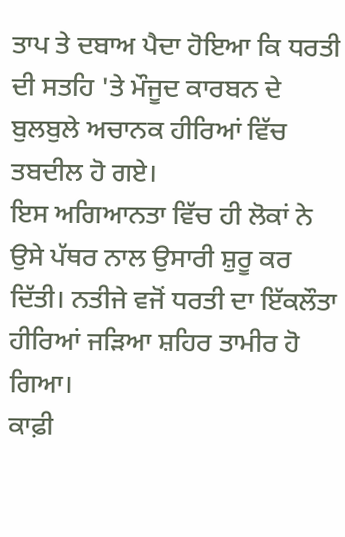ਤਾਪ ਤੇ ਦਬਾਅ ਪੈਦਾ ਹੋਇਆ ਕਿ ਧਰਤੀ ਦੀ ਸਤਹਿ 'ਤੇ ਮੌਜੂਦ ਕਾਰਬਨ ਦੇ ਬੁਲਬੁਲੇ ਅਚਾਨਕ ਹੀਰਿਆਂ ਵਿੱਚ ਤਬਦੀਲ ਹੋ ਗਏ।
ਇਸ ਅਗਿਆਨਤਾ ਵਿੱਚ ਹੀ ਲੋਕਾਂ ਨੇ ਉਸੇ ਪੱਥਰ ਨਾਲ ਉਸਾਰੀ ਸ਼ੁਰੂ ਕਰ ਦਿੱਤੀ। ਨਤੀਜੇ ਵਜੋਂ ਧਰਤੀ ਦਾ ਇੱਕਲੌਤਾ ਹੀਰਿਆਂ ਜੜਿਆ ਸ਼ਹਿਰ ਤਾਮੀਰ ਹੋ ਗਿਆ।
ਕਾਫ਼ੀ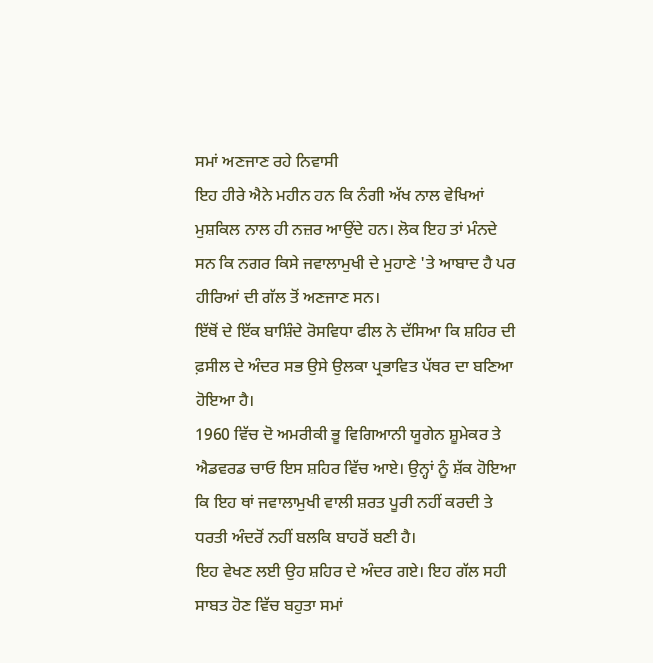ਸਮਾਂ ਅਣਜਾਣ ਰਹੇ ਨਿਵਾਸੀ
ਇਹ ਹੀਰੇ ਐਨੇ ਮਹੀਨ ਹਨ ਕਿ ਨੰਗੀ ਅੱਖ ਨਾਲ ਵੇਖਿਆਂ ਮੁਸ਼ਕਿਲ ਨਾਲ ਹੀ ਨਜ਼ਰ ਆਉਂਦੇ ਹਨ। ਲੋਕ ਇਹ ਤਾਂ ਮੰਨਦੇ ਸਨ ਕਿ ਨਗਰ ਕਿਸੇ ਜਵਾਲਾਮੁਖੀ ਦੇ ਮੁਹਾਣੇ 'ਤੇ ਆਬਾਦ ਹੈ ਪਰ ਹੀਰਿਆਂ ਦੀ ਗੱਲ ਤੋਂ ਅਣਜਾਣ ਸਨ।
ਇੱਥੋਂ ਦੇ ਇੱਕ ਬਾਸ਼ਿੰਦੇ ਰੋਸਵਿਧਾ ਫੀਲ ਨੇ ਦੱਸਿਆ ਕਿ ਸ਼ਹਿਰ ਦੀ ਫ਼ਸੀਲ ਦੇ ਅੰਦਰ ਸਭ ਉਸੇ ਉਲਕਾ ਪ੍ਰਭਾਵਿਤ ਪੱਥਰ ਦਾ ਬਣਿਆ ਹੋਇਆ ਹੈ।
1960 ਵਿੱਚ ਦੋ ਅਮਰੀਕੀ ਭੂ ਵਿਗਿਆਨੀ ਯੂਗੇਨ ਸ਼ੂਮੇਕਰ ਤੇ ਐਡਵਰਡ ਚਾਓ ਇਸ ਸ਼ਹਿਰ ਵਿੱਚ ਆਏ। ਉਨ੍ਹਾਂ ਨੂੰ ਸ਼ੱਕ ਹੋਇਆ ਕਿ ਇਹ ਥਾਂ ਜਵਾਲਾਮੁਖੀ ਵਾਲੀ ਸ਼ਰਤ ਪੂਰੀ ਨਹੀਂ ਕਰਦੀ ਤੇ ਧਰਤੀ ਅੰਦਰੋਂ ਨਹੀਂ ਬਲਕਿ ਬਾਹਰੋਂ ਬਣੀ ਹੈ।
ਇਹ ਵੇਖਣ ਲਈ ਉਹ ਸ਼ਹਿਰ ਦੇ ਅੰਦਰ ਗਏ। ਇਹ ਗੱਲ ਸਹੀ ਸਾਬਤ ਹੋਣ ਵਿੱਚ ਬਹੁਤਾ ਸਮਾਂ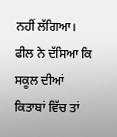ਨਹੀਂ ਲੱਗਿਆ।
ਫੀਲ ਨੇ ਦੱਸਿਆ ਕਿ ਸਕੂਲ ਦੀਆਂ ਕਿਤਾਬਾਂ ਵਿੱਚ ਤਾਂ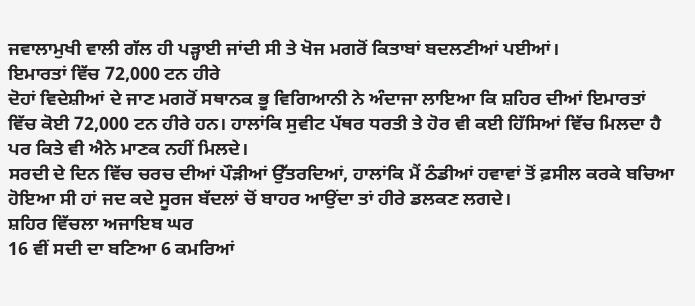ਜਵਾਲਾਮੁਖੀ ਵਾਲੀ ਗੱਲ ਹੀ ਪੜ੍ਹਾਈ ਜਾਂਦੀ ਸੀ ਤੇ ਖੋਜ ਮਗਰੋਂ ਕਿਤਾਬਾਂ ਬਦਲਣੀਆਂ ਪਈਆਂ।
ਇਮਾਰਤਾਂ ਵਿੱਚ 72,000 ਟਨ ਹੀਰੇ
ਦੋਹਾਂ ਵਿਦੇਸ਼ੀਆਂ ਦੇ ਜਾਣ ਮਗਰੋਂ ਸਥਾਨਕ ਭੂ ਵਿਗਿਆਨੀ ਨੇ ਅੰਦਾਜਾ ਲਾਇਆ ਕਿ ਸ਼ਹਿਰ ਦੀਆਂ ਇਮਾਰਤਾਂ ਵਿੱਚ ਕੋਈ 72,000 ਟਨ ਹੀਰੇ ਹਨ। ਹਾਲਾਂਕਿ ਸੁਵੀਟ ਪੱਥਰ ਧਰਤੀ ਤੇ ਹੋਰ ਵੀ ਕਈ ਹਿੱਸਿਆਂ ਵਿੱਚ ਮਿਲਦਾ ਹੈ ਪਰ ਕਿਤੇ ਵੀ ਐਨੇ ਮਾਣਕ ਨਹੀਂ ਮਿਲਦੇ।
ਸਰਦੀ ਦੇ ਦਿਨ ਵਿੱਚ ਚਰਚ ਦੀਆਂ ਪੌੜੀਆਂ ਉੱਤਰਦਿਆਂ, ਹਾਲਾਂਕਿ ਮੈਂ ਠੰਡੀਆਂ ਹਵਾਵਾਂ ਤੋਂ ਫ਼ਸੀਲ ਕਰਕੇ ਬਚਿਆ ਹੋਇਆ ਸੀ ਹਾਂ ਜਦ ਕਦੇ ਸੂਰਜ ਬੱਦਲਾਂ ਚੋਂ ਬਾਹਰ ਆਉਂਦਾ ਤਾਂ ਹੀਰੇ ਡਲਕਣ ਲਗਦੇ।
ਸ਼ਹਿਰ ਵਿੱਚਲਾ ਅਜਾਇਬ ਘਰ
16 ਵੀਂ ਸਦੀ ਦਾ ਬਣਿਆ 6 ਕਮਰਿਆਂ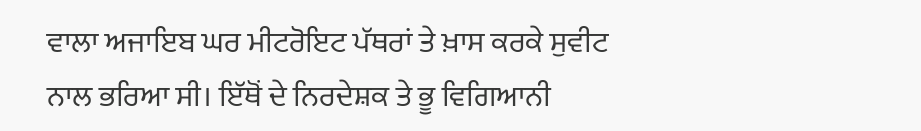ਵਾਲਾ ਅਜਾਇਬ ਘਰ ਮੀਟਰੋਇਟ ਪੱਥਰਾਂ ਤੇ ਖ਼ਾਸ ਕਰਕੇ ਸੁਵੀਟ ਨਾਲ ਭਰਿਆ ਸੀ। ਇੱਥੋਂ ਦੇ ਨਿਰਦੇਸ਼ਕ ਤੇ ਭੂ ਵਿਗਿਆਨੀ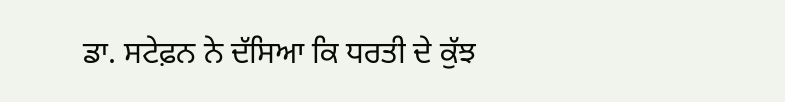ਡਾ. ਸਟੇਫ਼ਨ ਨੇ ਦੱਸਿਆ ਕਿ ਧਰਤੀ ਦੇ ਕੁੱਝ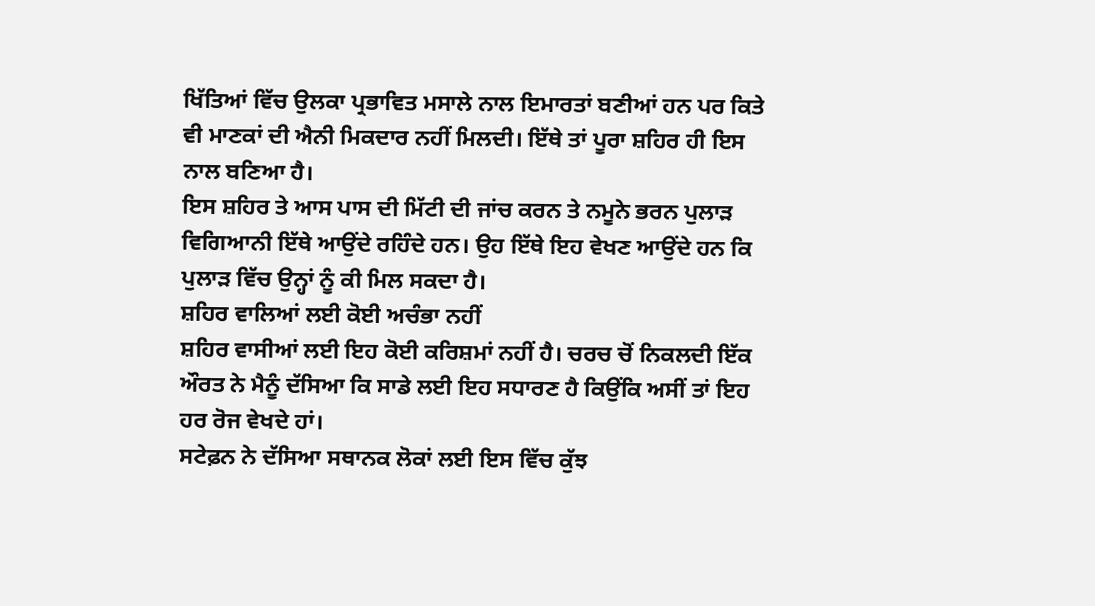ਖਿੱਤਿਆਂ ਵਿੱਚ ਉਲਕਾ ਪ੍ਰਭਾਵਿਤ ਮਸਾਲੇ ਨਾਲ ਇਮਾਰਤਾਂ ਬਣੀਆਂ ਹਨ ਪਰ ਕਿਤੇ ਵੀ ਮਾਣਕਾਂ ਦੀ ਐਨੀ ਮਿਕਦਾਰ ਨਹੀਂ ਮਿਲਦੀ। ਇੱਥੇ ਤਾਂ ਪੂਰਾ ਸ਼ਹਿਰ ਹੀ ਇਸ ਨਾਲ ਬਣਿਆ ਹੈ।
ਇਸ ਸ਼ਹਿਰ ਤੇ ਆਸ ਪਾਸ ਦੀ ਮਿੱਟੀ ਦੀ ਜਾਂਚ ਕਰਨ ਤੇ ਨਮੂਨੇ ਭਰਨ ਪੁਲਾੜ ਵਿਗਿਆਨੀ ਇੱਥੇ ਆਉਂਦੇ ਰਹਿੰਦੇ ਹਨ। ਉਹ ਇੱਥੇ ਇਹ ਵੇਖਣ ਆਉਂਦੇ ਹਨ ਕਿ ਪੁਲਾੜ ਵਿੱਚ ਉਨ੍ਹਾਂ ਨੂੰ ਕੀ ਮਿਲ ਸਕਦਾ ਹੈ।
ਸ਼ਹਿਰ ਵਾਲਿਆਂ ਲਈ ਕੋਈ ਅਚੰਭਾ ਨਹੀਂ
ਸ਼ਹਿਰ ਵਾਸੀਆਂ ਲਈ ਇਹ ਕੋਈ ਕਰਿਸ਼ਮਾਂ ਨਹੀਂ ਹੈ। ਚਰਚ ਚੋਂ ਨਿਕਲਦੀ ਇੱਕ ਔਰਤ ਨੇ ਮੈਨੂੰ ਦੱਸਿਆ ਕਿ ਸਾਡੇ ਲਈ ਇਹ ਸਧਾਰਣ ਹੈ ਕਿਉਂਕਿ ਅਸੀਂ ਤਾਂ ਇਹ ਹਰ ਰੋਜ ਵੇਖਦੇ ਹਾਂ।
ਸਟੇਫ਼ਨ ਨੇ ਦੱਸਿਆ ਸਥਾਨਕ ਲੋਕਾਂ ਲਈ ਇਸ ਵਿੱਚ ਕੁੱਝ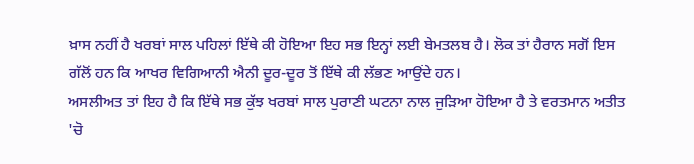ਖ਼ਾਸ ਨਹੀਂ ਹੈ ਖਰਬਾਂ ਸਾਲ ਪਹਿਲਾਂ ਇੱਥੇ ਕੀ ਹੋਇਆ ਇਹ ਸਭ ਇਨ੍ਹਾਂ ਲਈ ਬੇਮਤਲਬ ਹੈ। ਲੋਕ ਤਾਂ ਹੈਰਾਨ ਸਗੋਂ ਇਸ ਗੱਲੋਂ ਹਨ ਕਿ ਆਖਰ ਵਿਗਿਆਨੀ ਐਨੀ ਦੂਰ-ਦੂਰ ਤੋਂ ਇੱਥੇ ਕੀ ਲੱਭਣ ਆਉਂਦੇ ਹਨ।
ਅਸਲੀਅਤ ਤਾਂ ਇਹ ਹੈ ਕਿ ਇੱਥੇ ਸਭ ਕੁੱਝ ਖਰਬਾਂ ਸਾਲ ਪੁਰਾਣੀ ਘਟਨਾ ਨਾਲ ਜੁੜਿਆ ਹੋਇਆ ਹੈ ਤੇ ਵਰਤਮਾਨ ਅਤੀਤ 'ਚੋ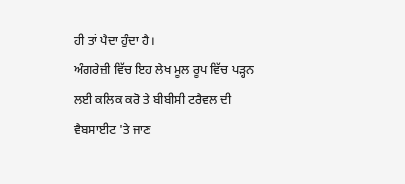ਹੀ ਤਾਂ ਪੈਦਾ ਹੁੰਦਾ ਹੈ।
ਅੰਗਰੇਜ਼ੀ ਵਿੱਚ ਇਹ ਲੇਖ ਮੂਲ ਰੂਪ ਵਿੱਚ ਪੜ੍ਹਨ ਲਈ ਕਲਿਕ ਕਰੋ ਤੇ ਬੀਬੀਸੀ ਟਰੈਵਲ ਦੀ ਵੈਬਸਾਈਟ 'ਤੇ ਜਾਣ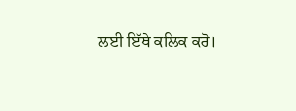ਲਈ ਇੱਥੇ ਕਲਿਕ ਕਰੋ।